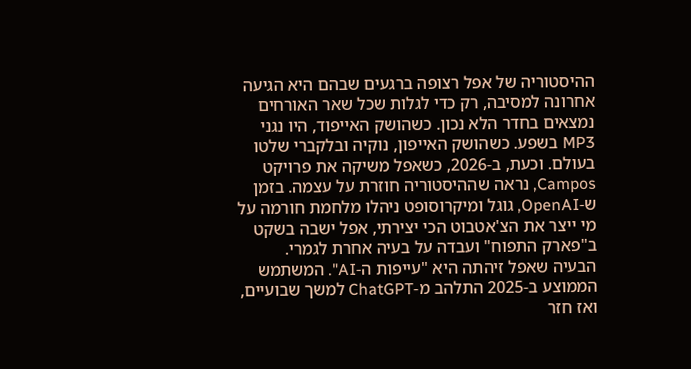ההיסטוריה של אפל רצופה ברגעים שבהם היא הגיעה אחרונה למסיבה, רק כדי לגלות שכל שאר האורחים נמצאים בחדר הלא נכון. כשהושק האייפוד, היו נגני MP3 בשפע. כשהושק האייפון, נוקיה ובלקברי שלטו בעולם. וכעת, ב-2026, כשאפל משיקה את פרויקט Campos, נראה שההיסטוריה חוזרת על עצמה. בזמן ש-OpenAI, גוגל ומיקרוסופט ניהלו מלחמת חורמה על מי ייצר את הצ'אטבוט הכי יצירתי, אפל ישבה בשקט ב"פארק התפוח" ועבדה על בעיה אחרת לגמרי.
הבעיה שאפל זיהתה היא "עייפות ה-AI". המשתמש הממוצע ב-2025 התלהב מ-ChatGPT למשך שבועיים, ואז חזר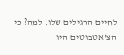לחיים הרגילים שלו. למה? כי הצ'אטבוטים היו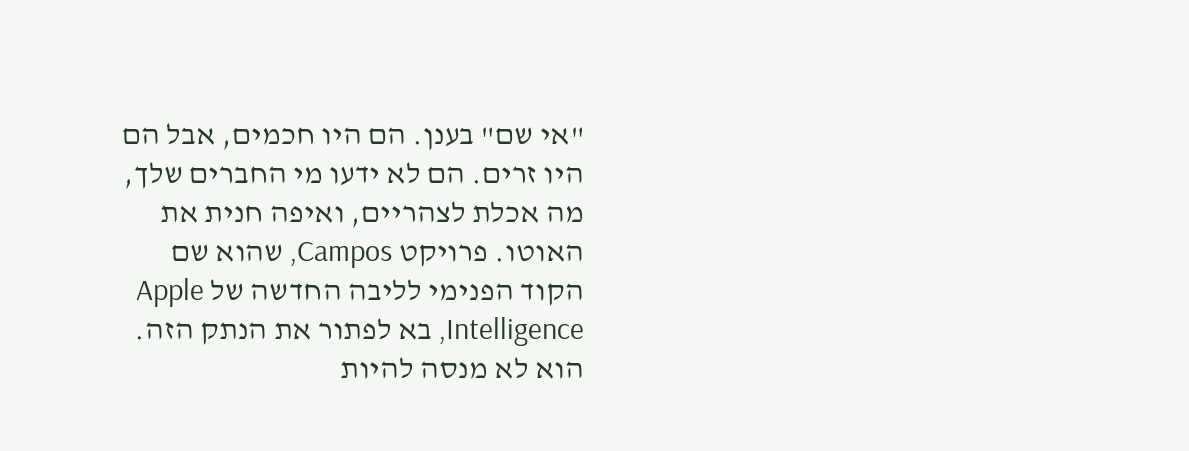"אי שם" בענן. הם היו חכמים, אבל הם היו זרים. הם לא ידעו מי החברים שלך, מה אכלת לצהריים, ואיפה חנית את האוטו. פרויקט Campos, שהוא שם הקוד הפנימי לליבה החדשה של Apple Intelligence, בא לפתור את הנתק הזה. הוא לא מנסה להיות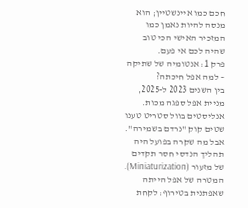חכם כמו איינשטיין; הוא מנסה להיות נאמן כמו המזכיר האישי הכי טוב שהיה לכם אי פעם.
פרק 1: אנטומיה של שתיקה – למה אפל חיכתה?
בין השנים 2023 ל-2025, מניית אפל ספגה מכות. אנליסטים בוול סטריט טענו שטים קוק "נרדם בשמירה". אבל מה שקרה בפועל היה תהליך הנדסי חסר תקדים של מזעור (Miniaturization). המטרה של אפל הייתה שאפתנית בטירוף: לקחת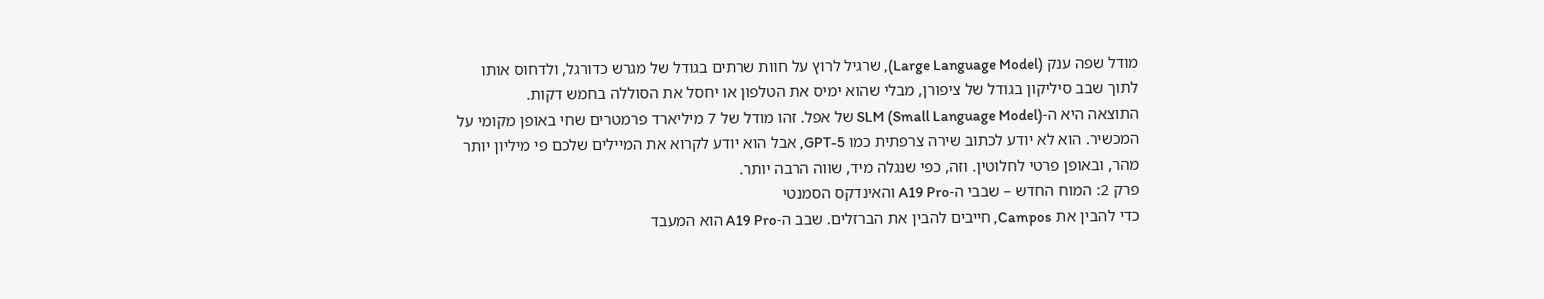מודל שפה ענק (Large Language Model), שרגיל לרוץ על חוות שרתים בגודל של מגרש כדורגל, ולדחוס אותו לתוך שבב סיליקון בגודל של ציפורן, מבלי שהוא ימיס את הטלפון או יחסל את הסוללה בחמש דקות.
התוצאה היא ה-SLM (Small Language Model) של אפל. זהו מודל של 7 מיליארד פרמטרים שחי באופן מקומי על המכשיר. הוא לא יודע לכתוב שירה צרפתית כמו GPT-5, אבל הוא יודע לקרוא את המיילים שלכם פי מיליון יותר מהר, ובאופן פרטי לחלוטין. וזה, כפי שנגלה מיד, שווה הרבה יותר.
פרק 2: המוח החדש – שבבי ה-A19 Pro והאינדקס הסמנטי
כדי להבין את Campos, חייבים להבין את הברזלים. שבב ה-A19 Pro הוא המעבד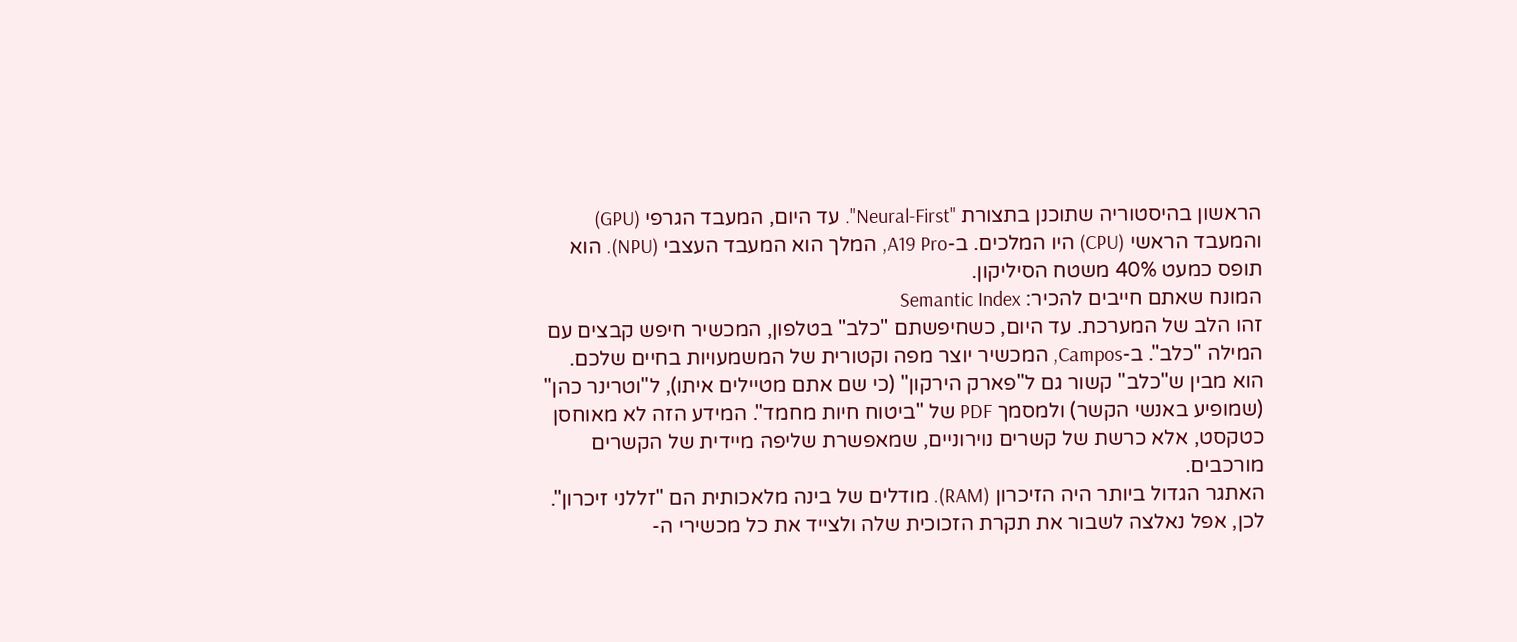הראשון בהיסטוריה שתוכנן בתצורת "Neural-First". עד היום, המעבד הגרפי (GPU) והמעבד הראשי (CPU) היו המלכים. ב-A19 Pro, המלך הוא המעבד העצבי (NPU). הוא תופס כמעט 40% משטח הסיליקון.
המונח שאתם חייבים להכיר: Semantic Index
זהו הלב של המערכת. עד היום, כשחיפשתם "כלב" בטלפון, המכשיר חיפש קבצים עם המילה "כלב". ב-Campos, המכשיר יוצר מפה וקטורית של המשמעויות בחיים שלכם. הוא מבין ש"כלב" קשור גם ל"פארק הירקון" (כי שם אתם מטיילים איתו), ל"וטרינר כהן" (שמופיע באנשי הקשר) ולמסמך PDF של "ביטוח חיות מחמד". המידע הזה לא מאוחסן כטקסט, אלא כרשת של קשרים נוירוניים, שמאפשרת שליפה מיידית של הקשרים מורכבים.
האתגר הגדול ביותר היה הזיכרון (RAM). מודלים של בינה מלאכותית הם "זללני זיכרון". לכן, אפל נאלצה לשבור את תקרת הזכוכית שלה ולצייד את כל מכשירי ה-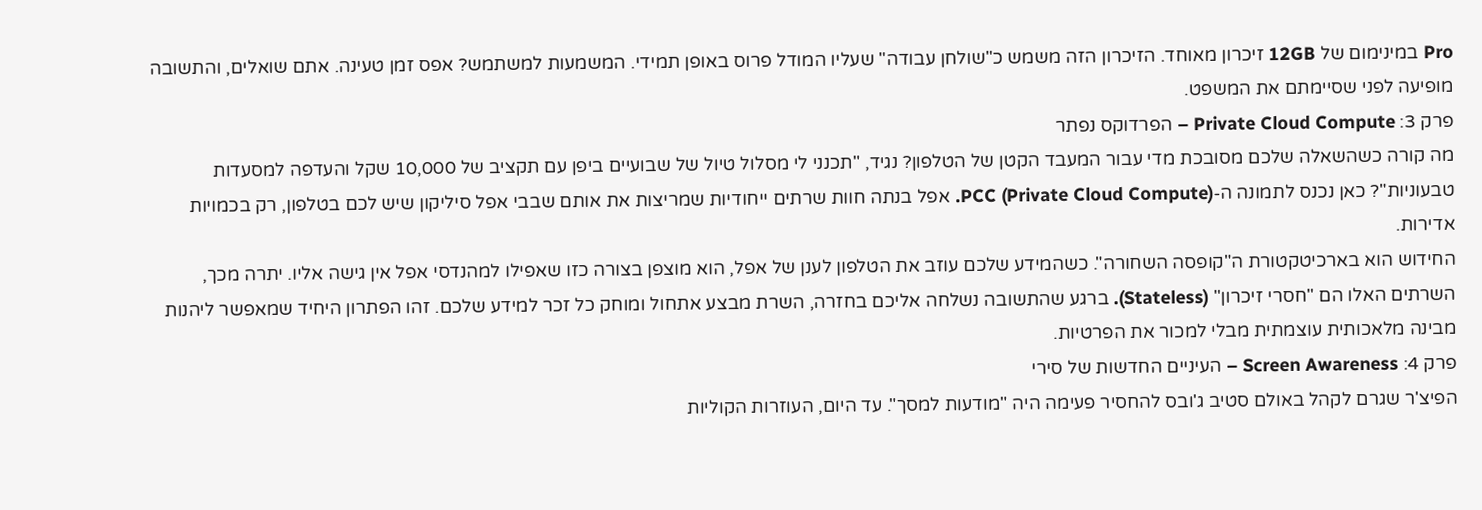Pro במינימום של 12GB זיכרון מאוחד. הזיכרון הזה משמש כ"שולחן עבודה" שעליו המודל פרוס באופן תמידי. המשמעות למשתמש? אפס זמן טעינה. אתם שואלים, והתשובה מופיעה לפני שסיימתם את המשפט.
פרק 3: Private Cloud Compute – הפרדוקס נפתר
מה קורה כשהשאלה שלכם מסובכת מדי עבור המעבד הקטן של הטלפון? נגיד, "תכנני לי מסלול טיול של שבועיים ביפן עם תקציב של 10,000 שקל והעדפה למסעדות טבעוניות"? כאן נכנס לתמונה ה-PCC (Private Cloud Compute). אפל בנתה חוות שרתים ייחודיות שמריצות את אותם שבבי אפל סיליקון שיש לכם בטלפון, רק בכמויות אדירות.
החידוש הוא בארכיטקטורת ה"קופסה השחורה". כשהמידע שלכם עוזב את הטלפון לענן של אפל, הוא מוצפן בצורה כזו שאפילו למהנדסי אפל אין גישה אליו. יתרה מכך, השרתים האלו הם "חסרי זיכרון" (Stateless). ברגע שהתשובה נשלחה אליכם בחזרה, השרת מבצע אתחול ומוחק כל זכר למידע שלכם. זהו הפתרון היחיד שמאפשר ליהנות מבינה מלאכותית עוצמתית מבלי למכור את הפרטיות.
פרק 4: Screen Awareness – העיניים החדשות של סירי
הפיצ'ר שגרם לקהל באולם סטיב ג'ובס להחסיר פעימה היה "מודעות למסך". עד היום, העוזרות הקוליות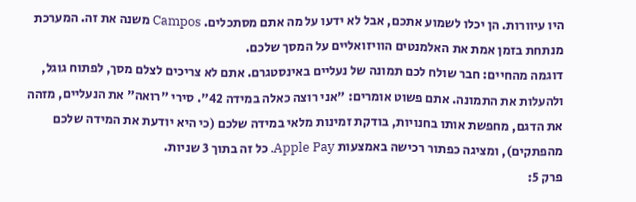היו עיוורות. הן יכלו לשמוע אתכם, אבל לא ידעו על מה אתם מסתכלים. Campos משנה את זה. המערכת מנתחת בזמן אמת את האלמנטים הוויזואליים על המסך שלכם.
דוגמה מהחיים: חבר שולח לכם תמונה של נעליים באינסטגרם. אתם לא צריכים לצלם מסך, לפתוח גוגל, ולהעלות את התמונה. אתם פשוט אומרים: "אני רוצה כאלה במידה 42". סירי "רואה" את הנעליים, מזהה את הדגם, מחפשת אותו בחנויות, בודקת זמינות מלאי במידה שלכם (כי היא יודעת את המידה שלכם מהפתקים), ומציגה כפתור רכישה באמצעות Apple Pay. כל זה בתוך 3 שניות.
פרק 5: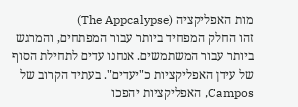מות האפליקציה (The Appcalypse)
זהו החלק המפחיד ביותר עבור המפתחים, והמרגש ביותר עבור המשתמשים. אנחנו עדים לתחילת הסוף של עידן האפליקציות כ"יעדים". בעתיד הקרוב של Campos, האפליקציות יהפכו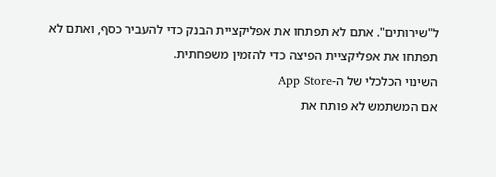ל"שירותים". אתם לא תפתחו את אפליקציית הבנק כדי להעביר כסף, ואתם לא תפתחו את אפליקציית הפיצה כדי להזמין משפחתית.
השינוי הכלכלי של ה-App Store
אם המשתמש לא פותח את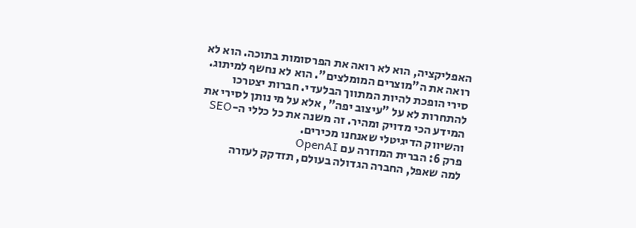האפליקציה, הוא לא רואה את הפרסומות בתוכה. הוא לא רואה את ה"מוצרים המומלצים". הוא לא נחשף למיתוג. סירי הופכת להיות המתווך הבלעדי. חברות יצטרכו להתחרות לא על "עיצוב יפה", אלא על מי נותן לסירי את המידע הכי מדויק ומהיר. זה משנה את כל כללי ה-SEO והשיווק הדיגיטלי שאנחנו מכירים.
פרק 6: הברית המוזרה עם OpenAI
למה שאפל, החברה הגדולה בעולם, תזדקק לעזרה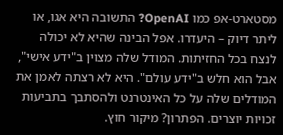מסטארט-אפ כמו OpenAI? התשובה היא אגו, או ליתר דיוק – היעדרו. אפל הבינה שהיא לא יכולה לנצח בכל החזיתות. המודל שלה מצוין ב"ידע אישי", אבל הוא חלש ב"ידע עולם". היא לא רצתה לאמן את המודלים שלה על כל האינטרנט ולהסתבך בתביעות זכויות יוצרים. הפתרון? מיקור חוץ.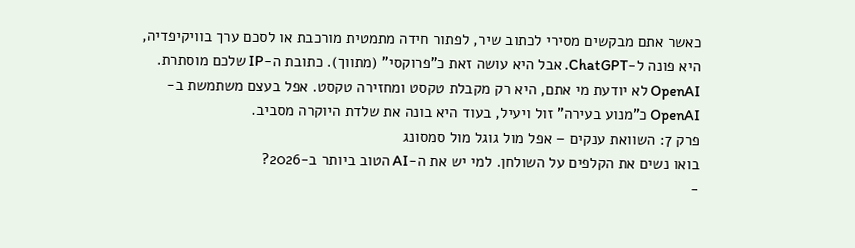כאשר אתם מבקשים מסירי לכתוב שיר, לפתור חידה מתמטית מורכבת או לסכם ערך בוויקיפדיה, היא פונה ל-ChatGPT. אבל היא עושה זאת כ"פרוקסי" (מתווך). כתובת ה-IP שלכם מוסתרת. OpenAI לא יודעת מי אתם, היא רק מקבלת טקסט ומחזירה טקסט. אפל בעצם משתמשת ב-OpenAI כ"מנוע בעירה" זול ויעיל, בעוד היא בונה את שלדת היוקרה מסביב.
פרק 7: השוואת ענקים – אפל מול גוגל מול סמסונג
בואו נשים את הקלפים על השולחן. למי יש את ה-AI הטוב ביותר ב-2026?
-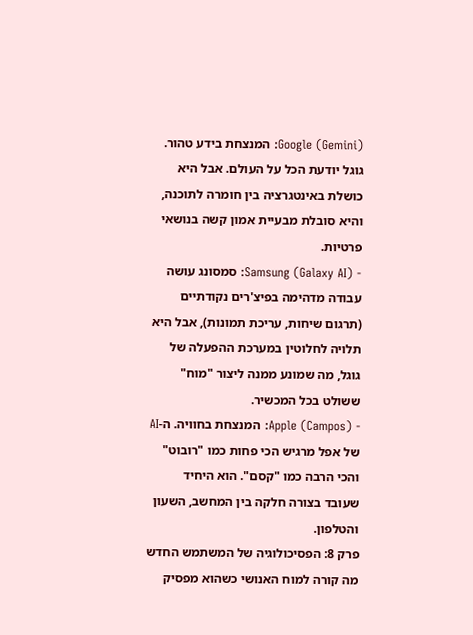Google (Gemini): המנצחת בידע טהור. גוגל יודעת הכל על העולם. אבל היא כושלת באינטגרציה בין חומרה לתוכנה, והיא סובלת מבעיית אמון קשה בנושאי פרטיות.
- Samsung (Galaxy AI): סמסונג עושה עבודה מדהימה בפיצ'רים נקודתיים (תרגום שיחות, עריכת תמונות), אבל היא תלויה לחלוטין במערכת ההפעלה של גוגל, מה שמונע ממנה ליצור "מוח" ששולט בכל המכשיר.
- Apple (Campos): המנצחת בחוויה. ה-AI של אפל מרגיש הכי פחות כמו "רובוט" והכי הרבה כמו "קסם". הוא היחיד שעובד בצורה חלקה בין המחשב, השעון והטלפון.
פרק 8: הפסיכולוגיה של המשתמש החדש
מה קורה למוח האנושי כשהוא מפסיק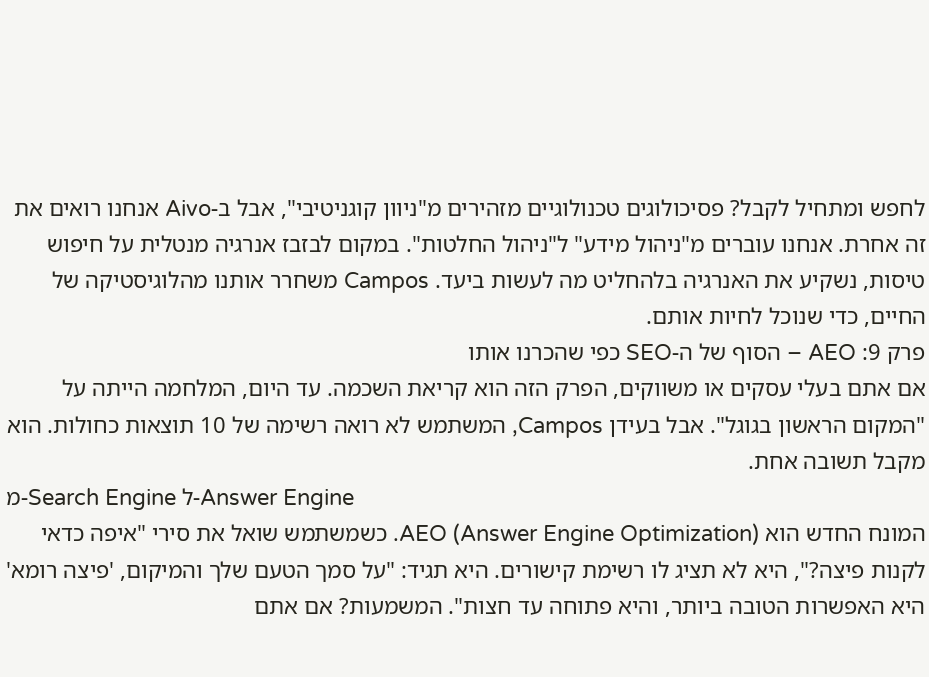לחפש ומתחיל לקבל? פסיכולוגים טכנולוגיים מזהירים מ"ניוון קוגניטיבי", אבל ב-Aivo אנחנו רואים את זה אחרת. אנחנו עוברים מ"ניהול מידע" ל"ניהול החלטות". במקום לבזבז אנרגיה מנטלית על חיפוש טיסות, נשקיע את האנרגיה בלהחליט מה לעשות ביעד. Campos משחרר אותנו מהלוגיסטיקה של החיים, כדי שנוכל לחיות אותם.
פרק 9: AEO – הסוף של ה-SEO כפי שהכרנו אותו
אם אתם בעלי עסקים או משווקים, הפרק הזה הוא קריאת השכמה. עד היום, המלחמה הייתה על "המקום הראשון בגוגל". אבל בעידן Campos, המשתמש לא רואה רשימה של 10 תוצאות כחולות. הוא מקבל תשובה אחת.
מ-Search Engine ל-Answer Engine
המונח החדש הוא AEO (Answer Engine Optimization). כשמשתמש שואל את סירי "איפה כדאי לקנות פיצה?", היא לא תציג לו רשימת קישורים. היא תגיד: "על סמך הטעם שלך והמיקום, 'פיצה רומא' היא האפשרות הטובה ביותר, והיא פתוחה עד חצות". המשמעות? אם אתם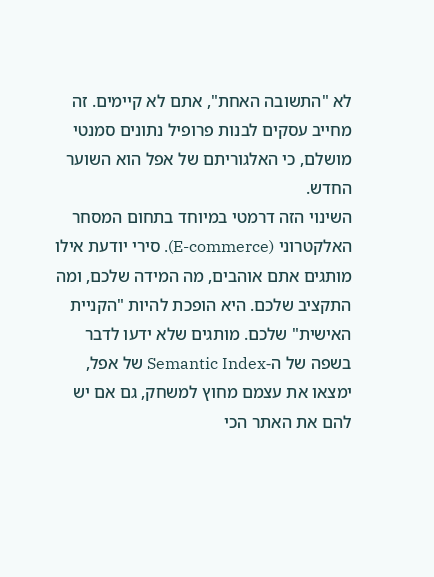לא "התשובה האחת", אתם לא קיימים. זה מחייב עסקים לבנות פרופיל נתונים סמנטי מושלם, כי האלגוריתם של אפל הוא השוער החדש.
השינוי הזה דרמטי במיוחד בתחום המסחר האלקטרוני (E-commerce). סירי יודעת אילו מותגים אתם אוהבים, מה המידה שלכם, ומה התקציב שלכם. היא הופכת להיות "הקניית האישית" שלכם. מותגים שלא ידעו לדבר בשפה של ה-Semantic Index של אפל, ימצאו את עצמם מחוץ למשחק, גם אם יש להם את האתר הכי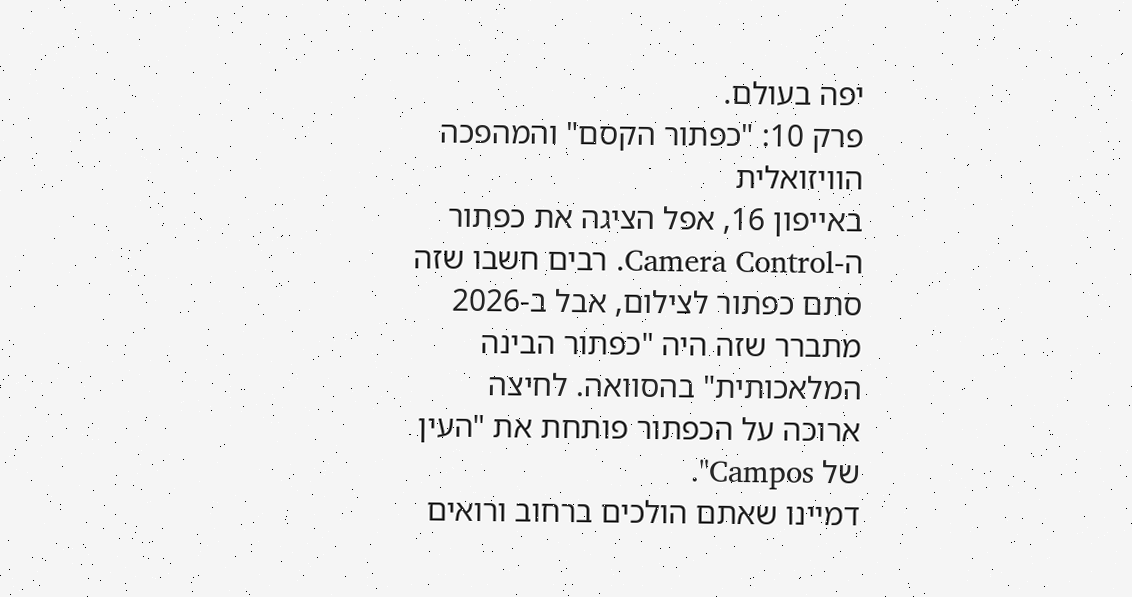יפה בעולם.
פרק 10: "כפתור הקסם" והמהפכה הוויזואלית
באייפון 16, אפל הציגה את כפתור ה-Camera Control. רבים חשבו שזה סתם כפתור לצילום, אבל ב-2026 מתברר שזה היה "כפתור הבינה המלאכותית" בהסוואה. לחיצה ארוכה על הכפתור פותחת את "העין של Campos".
דמיינו שאתם הולכים ברחוב ורואים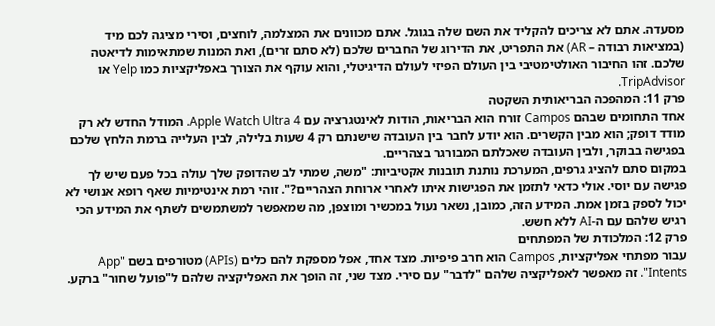מסעדה. אתם לא צריכים להקליד את השם שלה בגוגל. אתם מכוונים את המצלמה, לוחצים, וסירי מציגה לכם מיד (במציאות רבודה – AR) את התפריט, את הדירוג של החברים שלכם (לא סתם זרים), ואת המנות שמתאימות לדיאטה שלכם. זהו החיבור האולטימטיבי בין העולם הפיזי לעולם הדיגיטלי, והוא עוקף את הצורך באפליקציות כמו Yelp או TripAdvisor.
פרק 11: המהפכה הבריאותית השקטה
אחד התחומים שבהם Campos זורח הוא הבריאות, הודות לאינטגרציה עם Apple Watch Ultra 4. המודל החדש לא רק מודד דופק; הוא מבין הקשרים. הוא יודע לחבר בין העובדה שישנתם רק 4 שעות בלילה, לבין העלייה ברמת הלחץ שלכם בפגישה בבוקר, ולבין העובדה שאכלתם המבורגר בצהריים.
במקום סתם להציג גרפים, המערכת נותנת תובנות אקטיביות: "משה, שמתי לב שהדופק שלך עולה בכל פעם שיש לך פגישה עם יוסי. אולי כדאי לתזמן את הפגישות איתו לאחרי ארוחת הצהריים?". זוהי רמת אינטימיות שאף רופא אנושי לא יכול לספק בזמן אמת. המידע הזה, כמובן, נשאר נעול במכשיר ומוצפן, מה שמאפשר למשתמשים לשתף את המידע הכי רגיש שלהם עם ה-AI ללא חשש.
פרק 12: המלכודת של המפתחים
עבור מפתחי אפליקציות, Campos הוא חרב פיפיות. מצד אחד, אפל מספקת להם כלים (APIs) מטורפים בשם "App Intents". זה מאפשר לאפליקציה שלהם "לדבר" עם סירי. מצד שני, זה הופך את האפליקציה שלהם ל"פועל שחור" ברקע.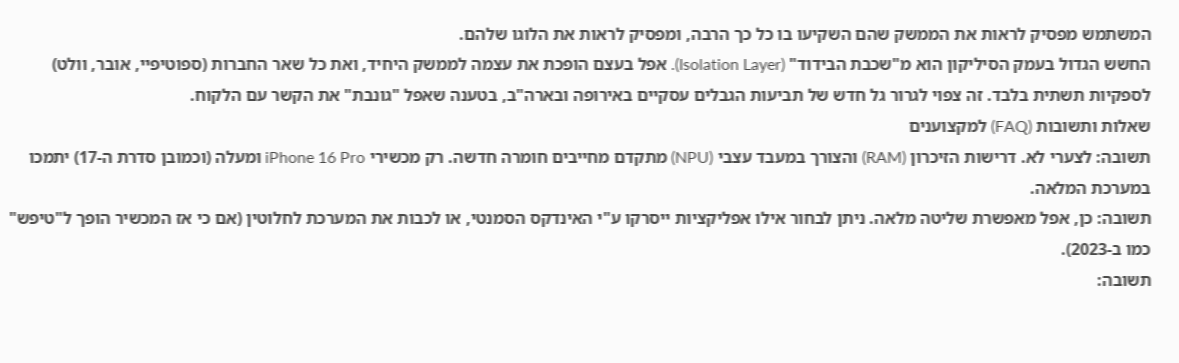המשתמש מפסיק לראות את הממשק שהם השקיעו בו כל כך הרבה, ומפסיק לראות את הלוגו שלהם.
החשש הגדול בעמק הסיליקון הוא מ"שכבת הבידוד" (Isolation Layer). אפל בעצם הופכת את עצמה לממשק היחיד, ואת כל שאר החברות (ספוטיפיי, אובר, וולט) לספקיות תשתית בלבד. זה צפוי לגרור גל חדש של תביעות הגבלים עסקיים באירופה ובארה"ב, בטענה שאפל "גונבת" את הקשר עם הלקוח.
שאלות ותשובות (FAQ) למקצוענים
תשובה: לצערי לא. דרישות הזיכרון (RAM) והצורך במעבד עצבי (NPU) מתקדם מחייבים חומרה חדשה. רק מכשירי iPhone 16 Pro ומעלה (וכמובן סדרת ה-17) יתמכו במערכת המלאה.
תשובה: כן, אפל מאפשרת שליטה מלאה. ניתן לבחור אילו אפליקציות ייסרקו ע"י האינדקס הסמנטי, או לכבות את המערכת לחלוטין (אם כי אז המכשיר הופך ל"טיפש" כמו ב-2023).
תשובה: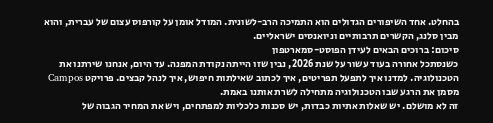בהחלט. אחד השיפורים הגדולים הוא התמיכה הרב-לשונית. המודל אומן על קורפוס עצום של עברית, והוא מבין סלנג, הקשרים תרבותיים וניואנסים ישראליים.
סיכום: ברוכים הבאים לעידן הפוסט-סמארטפון
כשנסתכל אחורה בעוד עשור על שנת 2026, נבין שזו הייתה נקודת המפנה. עד היום, אנחנו שירתנו את הטכנולוגיה. למדנו איך לתפעל תפריטים, איך לכתוב שאילתות חיפוש, איך לנהל קבצים. פרויקט Campos מסמן את הרגע שבו הטכנולוגיה מתחילה לשרת אותנו באמת.
זה לא מושלם. יש שאלות אתיות כבדות, יש סכנות כלכליות למפתחים, ויש את המחיר הגבוה של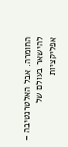החומרה. אבל האלטרנטיבה – להישאר בעולם של אפליקציות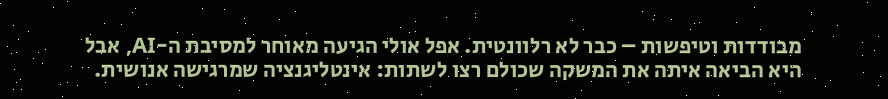מבודדות וטיפשות – כבר לא רלוונטית. אפל אולי הגיעה מאוחר למסיבת ה-AI, אבל היא הביאה איתה את המשקה שכולם רצו לשתות: אינטליגנציה שמרגישה אנושית.